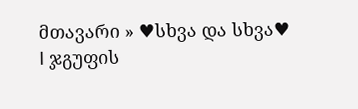მთავარი » ♥სხვა და სხვა♥
I ჯგუფის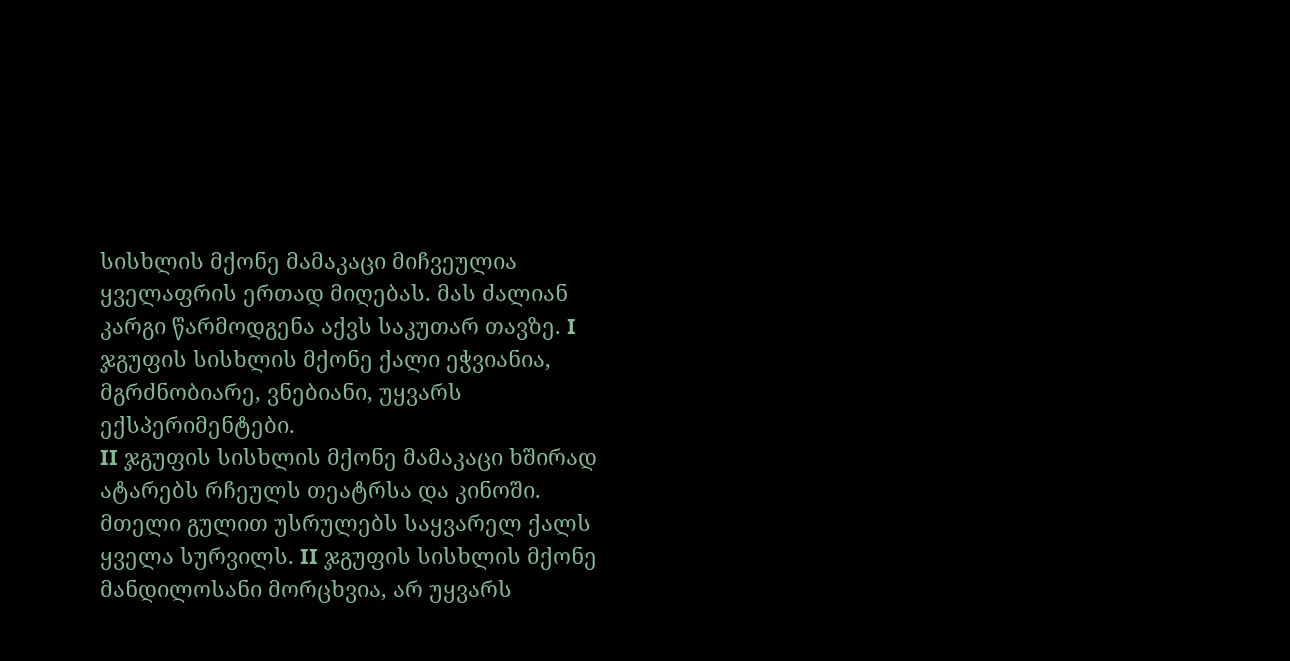სისხლის მქონე მამაკაცი მიჩვეულია ყველაფრის ერთად მიღებას. მას ძალიან კარგი წარმოდგენა აქვს საკუთარ თავზე. I ჯგუფის სისხლის მქონე ქალი ეჭვიანია, მგრძნობიარე, ვნებიანი, უყვარს ექსპერიმენტები.
II ჯგუფის სისხლის მქონე მამაკაცი ხშირად ატარებს რჩეულს თეატრსა და კინოში. მთელი გულით უსრულებს საყვარელ ქალს ყველა სურვილს. II ჯგუფის სისხლის მქონე მანდილოსანი მორცხვია, არ უყვარს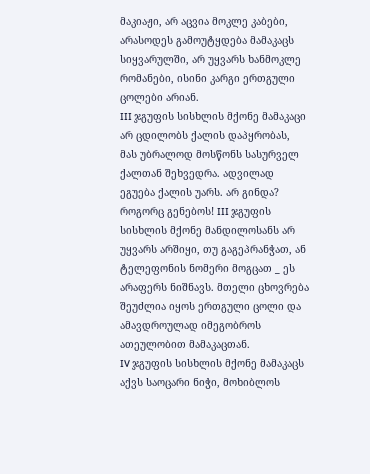მაკიაჟი, არ აცვია მოკლე კაბები, არასოდეს გამოუტყდება მამაკაცს სიყვარულში, არ უყვარს ხანმოკლე რომანები, ისინი კარგი ერთგული ცოლები არიან.
III ჯგუფის სისხლის მქონე მამაკაცი არ ცდილობს ქალის დაპყრობას, მას უბრალოდ მოსწონს სასურველ ქალთან შეხვედრა. ადვილად ეგუება ქალის უარს. არ გინდა? როგორც გენებოს! III ჯგუფის სისხლის მქონე მანდილოსანს არ უყვარს არშიყი, თუ გაგეპრანჭათ, ან ტელეფონის ნომერი მოგცათ _ ეს არაფერს ნიშნავს. მთელი ცხოვრება შეუძლია იყოს ერთგული ცოლი და ამავდროულად იმეგობროს ათეულობით მამაკაცთან.
IV ჯგუფის სისხლის მქონე მამაკაცს აქვს საოცარი ნიჭი, მოხიბლოს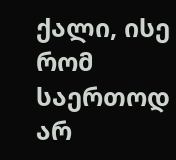ქალი, ისე რომ საერთოდ არ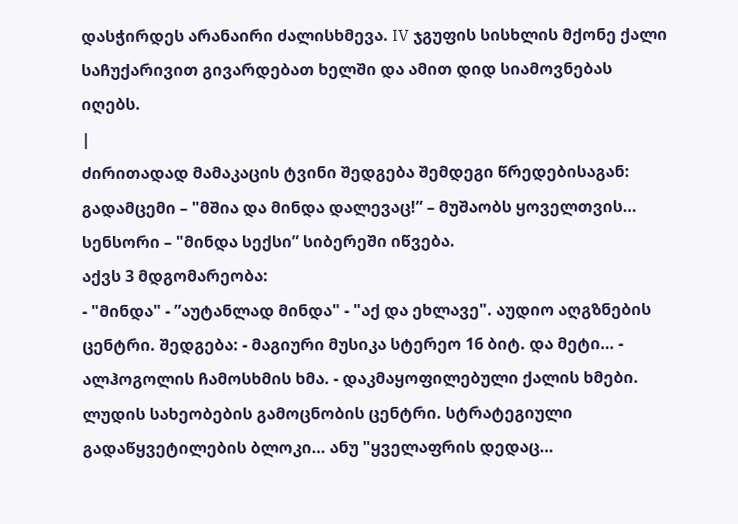დასჭირდეს არანაირი ძალისხმევა. IV ჯგუფის სისხლის მქონე ქალი საჩუქარივით გივარდებათ ხელში და ამით დიდ სიამოვნებას იღებს.
|
ძირითადად მამაკაცის ტვინი შედგება შემდეგი წრედებისაგან:
გადამცემი – "მშია და მინდა დალევაც!” – მუშაობს ყოველთვის… სენსორი – "მინდა სექსი” სიბერეში იწვება.
აქვს 3 მდგომარეობა:
- "მინდა" - ”აუტანლად მინდა" - "აქ და ეხლავე". აუდიო აღგზნების ცენტრი. შედგება: - მაგიური მუსიკა სტერეო 16 ბიტ. და მეტი… - ალჰოგოლის ჩამოსხმის ხმა. - დაკმაყოფილებული ქალის ხმები.
ლუდის სახეობების გამოცნობის ცენტრი. სტრატეგიული გადაწყვეტილების ბლოკი… ანუ "ყველაფრის დედაც…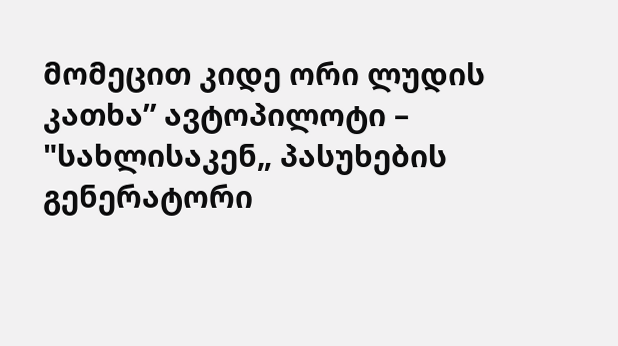მომეცით კიდე ორი ლუდის კათხა” ავტოპილოტი – "სახლისაკენ„ პასუხების გენერატორი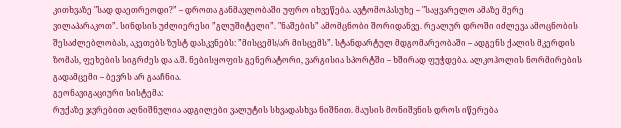კითხვაზე "სად დაეთრეოდი?” – დროთა განმავლობაში უფრო იხვეწება. ავტომოპასუხე – "საყვარელო ამაზე მერე ვილაპარაკოთ”. სინდსის უძლიერესი ”გლუშიტელი”. "ნაშების” ამომცნობი შორიდანვე. რეალურ დროში იძლევა ამოცნობის შესაძლებლობას, აკეთებს ზუსტ დასკვნებს: ”მისცემს/არ მისცემს”. სტანდარტულ მდგომარეობაში – ადგენს ქალის მკერდის ზომას, ფეხების სიგრძეს და ა.შ. ნებისყოფის გენერატორი, ვარგისია სპორტში – ხშირად ფუჭდება. ალკოჰოლის ნორმირების გადამცემი – ბევრს არ გააჩნია.
გეონავიგაციური სისტემა:
რუქაზე ჯვრებით აღნიშნულია ადგილები ვალუტის სხვადასხვა ნიშნით. მაუსის მონიშვნის დროს იწერება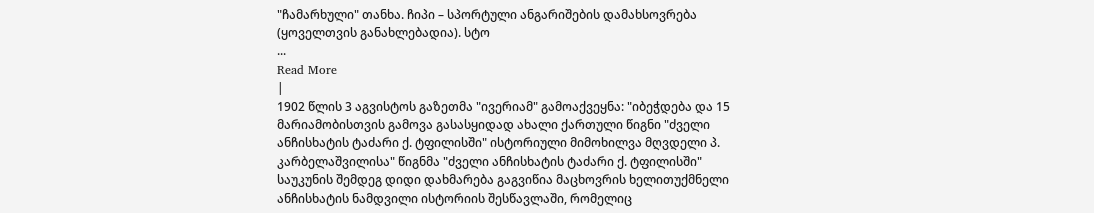"ჩამარხული" თანხა. ჩიპი – სპორტული ანგარიშების დამახსოვრება (ყოველთვის განახლებადია). სტო
...
Read More
|
1902 წლის 3 აგვისტოს გაზეთმა "ივერიამ" გამოაქვეყნა: "იბეჭდება და 15 მარიამობისთვის გამოვა გასასყიდად ახალი ქართული წიგნი "ძველი ანჩისხატის ტაძარი ქ. ტფილისში" ისტორიული მიმოხილვა მღვდელი პ. კარბელაშვილისა" წიგნმა "ძველი ანჩისხატის ტაძარი ქ. ტფილისში" საუკუნის შემდეგ დიდი დახმარება გაგვიწია მაცხოვრის ხელითუქმნელი ანჩისხატის ნამდვილი ისტორიის შესწავლაში, რომელიც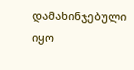დამახინჯებული იყო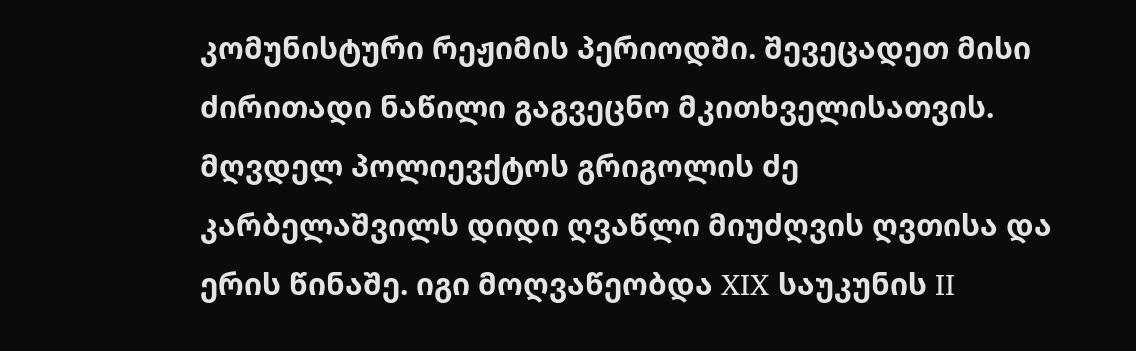კომუნისტური რეჟიმის პერიოდში. შევეცადეთ მისი ძირითადი ნაწილი გაგვეცნო მკითხველისათვის.
მღვდელ პოლიევქტოს გრიგოლის ძე კარბელაშვილს დიდი ღვაწლი მიუძღვის ღვთისა და ერის წინაშე. იგი მოღვაწეობდა XIX საუკუნის II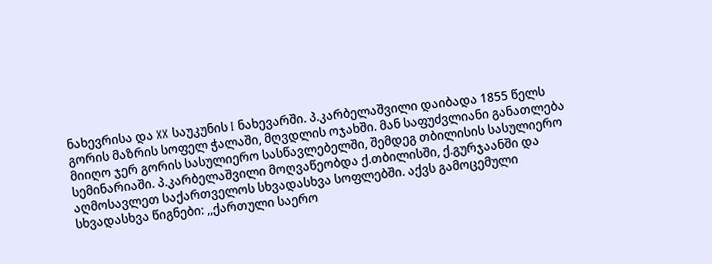ნახევრისა და XX საუკუნის I ნახევარში. პ.კარბელაშვილი დაიბადა 1855 წელს გორის მაზრის სოფელ ჭალაში, მღვდლის ოჯახში. მან საფუძვლიანი განათლება მიიღო ჯერ გორის სასულიერო სასწავლებელში, შემდეგ თბილისის სასულიერო სემინარიაში. პ.კარბელაშვილი მოღვაწეობდა ქ.თბილისში, ქ.გურჯაანში და აღმოსავლეთ საქართველოს სხვადასხვა სოფლებში. აქვს გამოცემული სხვადასხვა წიგნები: ,,ქართული საერო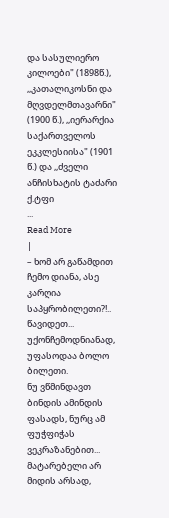და სასულიერო კილოები" (1898წ.), ,,კათალიკოსნი და მღვდელმთავარნი" (1900 წ.), ,,იერარქია საქართველოს ეკკლესიისა" (1901 წ.) და ,,ძველი ანჩისხატის ტაძარი ქ.ტფი
...
Read More
|
– ხომ არ გაწამდით ჩემო დიანა, ასე კარღია საპყრობილეთი?!..
წავიდეთ... უქონჩემოდნიანად, უფასოდაა ბოლო ბილეთი.
ნუ ვწმინდავთ ბინდის ამინდის ფასადს, ნურც ამ ფუჭფიჭას ვეკრაზანებით...
მატარებელი არ მიდის არსად,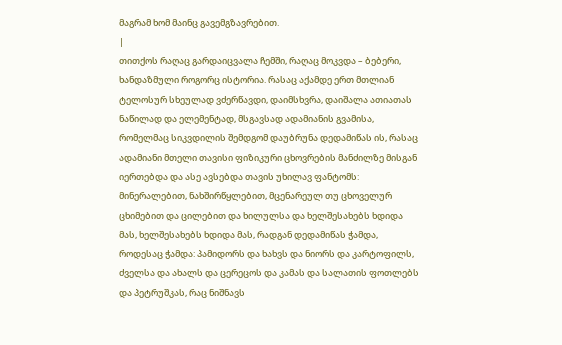მაგრამ ხომ მაინც გავემგზავრებით.
|
თითქოს რაღაც გარდაიცვალა ჩემში, რაღაც მოკვდა – ბებერი, ხანდაზმული როგორც ისტორია. რასაც აქამდე ერთ მთლიან ტელოსურ სხეულად ვძერწავდი, დაიმსხვრა, დაიშალა ათიათას ნაწილად და ელემენტად, მსგავსად ადამიანის გვამისა, რომელმაც სიკვდილის შემდგომ დაუბრუნა დედამიწას ის, რასაც ადამიანი მთელი თავისი ფიზიკური ცხოვრების მანძილზე მისგან იერთებდა და ასე ავსებდა თავის უხილავ ფანტომს: მინერალებით, ნახშირწყლებით, მცენარეულ თუ ცხოველურ ცხიმებით და ცილებით და ხილულსა და ხელშესახებს ხდიდა მას, ხელშესახებს ხდიდა მას, რადგან დედამიწას ჭამდა, როდესაც ჭამდა: პამიდორს და ხახვს და ნიორს და კარტოფილს, ძველსა და ახალს და ცერეცოს და კამას და სალათის ფოთლებს და პეტრუშკას, რაც ნიშნავს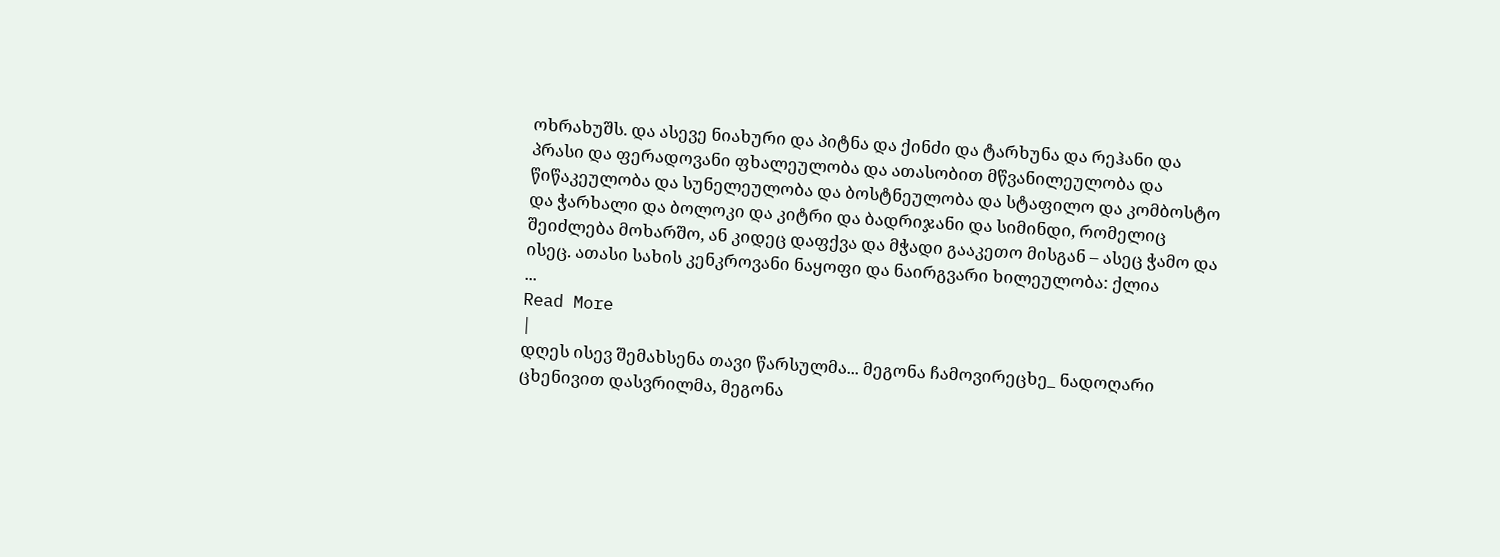ოხრახუშს. და ასევე ნიახური და პიტნა და ქინძი და ტარხუნა და რეჰანი და პრასი და ფერადოვანი ფხალეულობა და ათასობით მწვანილეულობა და წიწაკეულობა და სუნელეულობა და ბოსტნეულობა და სტაფილო და კომბოსტო და ჭარხალი და ბოლოკი და კიტრი და ბადრიჯანი და სიმინდი, რომელიც შეიძლება მოხარშო, ან კიდეც დაფქვა და მჭადი გააკეთო მისგან – ასეც ჭამო და ისეც. ათასი სახის კენკროვანი ნაყოფი და ნაირგვარი ხილეულობა: ქლია
...
Read More
|
დღეს ისევ შემახსენა თავი წარსულმა... მეგონა ჩამოვირეცხე_ ნადოღარი ცხენივით დასვრილმა, მეგონა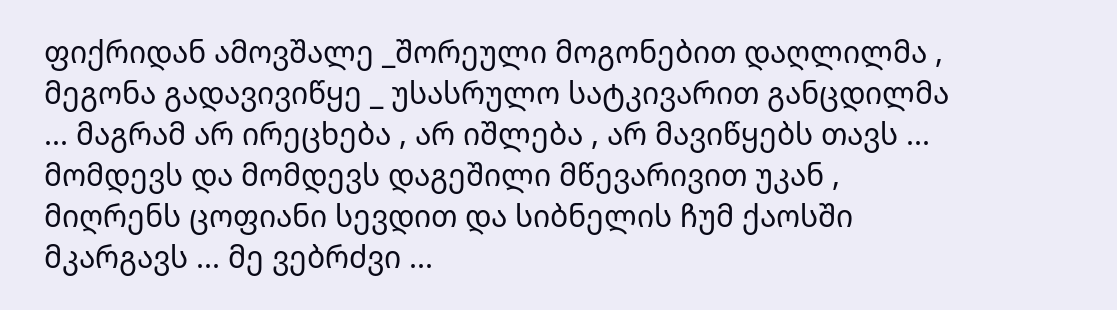ფიქრიდან ამოვშალე _შორეული მოგონებით დაღლილმა , მეგონა გადავივიწყე _ უსასრულო სატკივარით განცდილმა ... მაგრამ არ ირეცხება , არ იშლება , არ მავიწყებს თავს ... მომდევს და მომდევს დაგეშილი მწევარივით უკან , მიღრენს ცოფიანი სევდით და სიბნელის ჩუმ ქაოსში მკარგავს ... მე ვებრძვი ...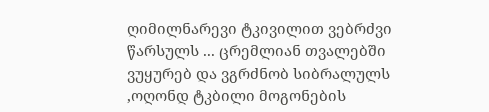ღიმილნარევი ტკივილით ვებრძვი წარსულს ... ცრემლიან თვალებში ვუყურებ და ვგრძნობ სიბრალულს ,ოღონდ ტკბილი მოგონების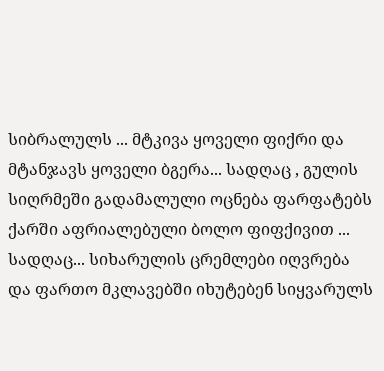სიბრალულს ... მტკივა ყოველი ფიქრი და მტანჯავს ყოველი ბგერა... სადღაც , გულის სიღრმეში გადამალული ოცნება ფარფატებს ქარში აფრიალებული ბოლო ფიფქივით ... სადღაც... სიხარულის ცრემლები იღვრება და ფართო მკლავებში იხუტებენ სიყვარულს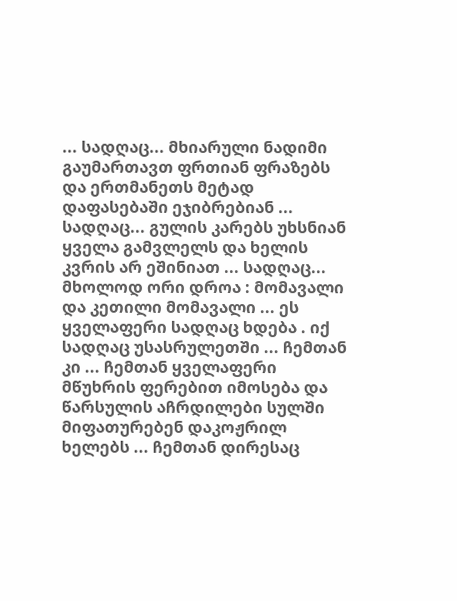... სადღაც... მხიარული ნადიმი გაუმართავთ ფრთიან ფრაზებს და ერთმანეთს მეტად დაფასებაში ეჯიბრებიან ... სადღაც... გულის კარებს უხსნიან ყველა გამვლელს და ხელის კვრის არ ეშინიათ ... სადღაც... მხოლოდ ორი დროა : მომავალი და კეთილი მომავალი ... ეს ყველაფერი სადღაც ხდება . იქ სადღაც უსასრულეთში ... ჩემთან კი ... ჩემთან ყველაფერი მწუხრის ფერებით იმოსება და წარსულის აჩრდილები სულში მიფათურებენ დაკოჟრილ ხელებს ... ჩემთან დირესაც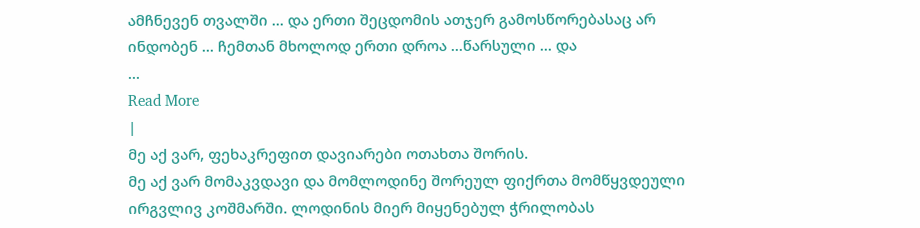ამჩნევენ თვალში ... და ერთი შეცდომის ათჯერ გამოსწორებასაც არ ინდობენ ... ჩემთან მხოლოდ ერთი დროა ...წარსული ... და
...
Read More
|
მე აქ ვარ, ფეხაკრეფით დავიარები ოთახთა შორის.
მე აქ ვარ მომაკვდავი და მომლოდინე შორეულ ფიქრთა მომწყვდეული ირგვლივ კოშმარში. ლოდინის მიერ მიყენებულ ჭრილობას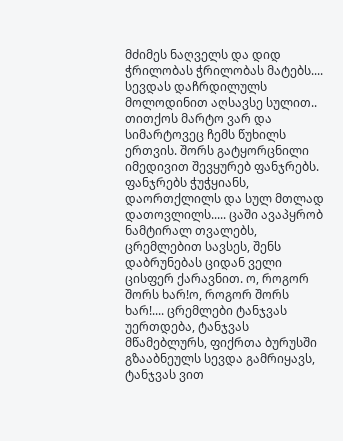მძიმეს ნაღველს და დიდ ჭრილობას ჭრილობას მატებს.... სევდას დაჩრდილულს მოლოდინით აღსავსე სულით.. თითქოს მარტო ვარ და სიმარტოვეც ჩემს წუხილს ერთვის. შორს გატყორცნილი იმედივით შევყურებ ფანჯრებს. ფანჯრებს ჭუჭყიანს, დაორთქლილს და სულ მთლად დათოვლილს..... ცაში ავაპყრობ ნამტირალ თვალებს, ცრემლებით სავსეს, შენს დაბრუნებას ციდან ველი ცისფერ ქარავნით. ო, როგორ შორს ხარ!ო, როგორ შორს ხარ!.... ცრემლები ტანჯვას უერთდება, ტანჯვას მწამებლურს, ფიქრთა ბურუსში გზააბნეულს სევდა გამრიყავს, ტანჯვას ვით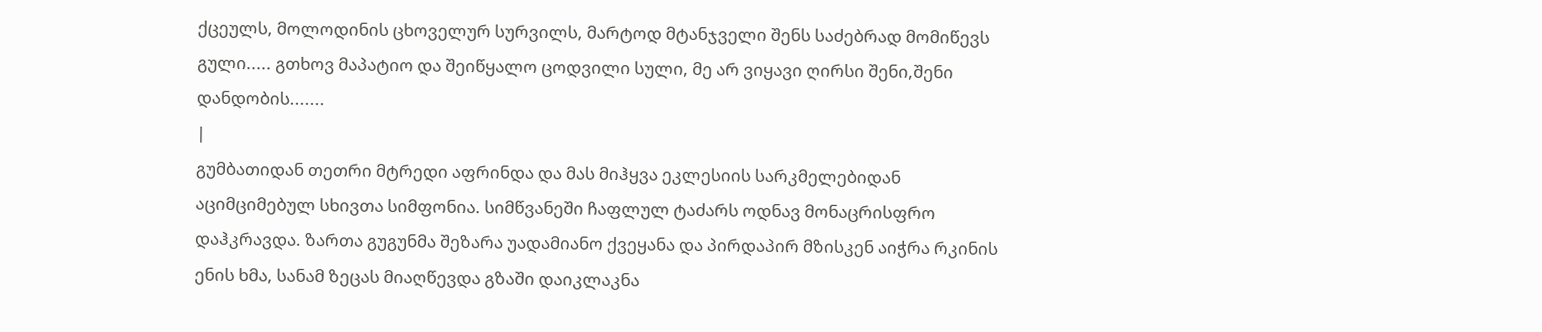ქცეულს, მოლოდინის ცხოველურ სურვილს, მარტოდ მტანჯველი შენს საძებრად მომიწევს გული..... გთხოვ მაპატიო და შეიწყალო ცოდვილი სული, მე არ ვიყავი ღირსი შენი,შენი დანდობის.......
|
გუმბათიდან თეთრი მტრედი აფრინდა და მას მიჰყვა ეკლესიის სარკმელებიდან აციმციმებულ სხივთა სიმფონია. სიმწვანეში ჩაფლულ ტაძარს ოდნავ მონაცრისფრო დაჰკრავდა. ზართა გუგუნმა შეზარა უადამიანო ქვეყანა და პირდაპირ მზისკენ აიჭრა რკინის ენის ხმა, სანამ ზეცას მიაღწევდა გზაში დაიკლაკნა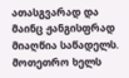ათასგვარად და მაინც ჟანგისფრად მიაღწია საწადელს. მოთეთრო ხელს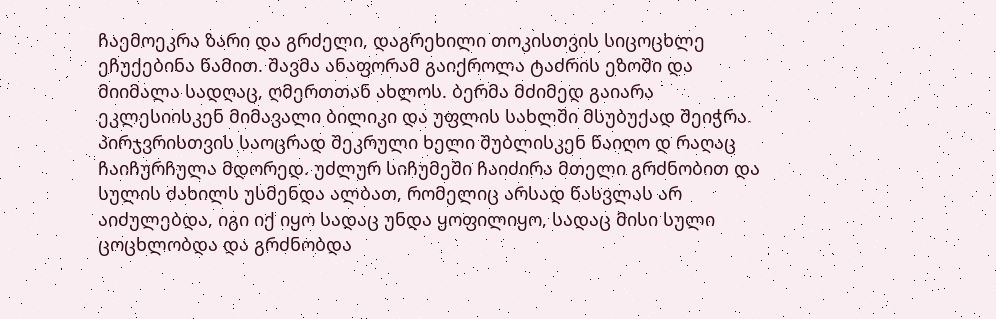ჩაემოეკრა ზარი და გრძელი, დაგრეხილი თოკისთვის სიცოცხლე ეჩუქებინა წამით. შავმა ანაფორამ გაიქროლა ტაძრის ეზოში და მიიმალა სადღაც, ღმერთთან ახლოს. ბერმა მძიმედ გაიარა ეკლესიისკენ მიმავალი ბილიკი და უფლის სახლში მსუბუქად შეიჭრა. პირჯვრისთვის საოცრად შეკრული ხელი შუბლისკენ წაიღო დ რაღაც ჩაიჩურჩულა მდორედ. უძლურ სიჩუმეში ჩაიძირა მთელი გრძნობით და სულის ძახილს უსმენდა ალბათ, რომელიც არსად წასვლას არ აიძულებდა, იგი იქ იყო სადაც უნდა ყოფილიყო, სადაც მისი სული ცოცხლობდა და გრძნობდა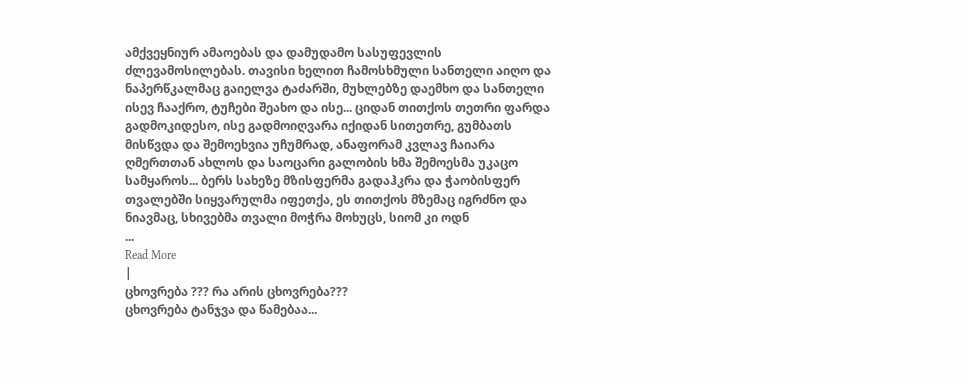ამქვეყნიურ ამაოებას და დამუდამო სასუფევლის ძლევამოსილებას. თავისი ხელით ჩამოსხმული სანთელი აიღო და ნაპერწკალმაც გაიელვა ტაძარში, მუხლებზე დაემხო და სანთელი ისევ ჩააქრო, ტუჩები შეახო და ისე... ციდან თითქოს თეთრი ფარდა გადმოკიდესო, ისე გადმოიღვარა იქიდან სითეთრე, გუმბათს მისწვდა და შემოეხვია უჩუმრად, ანაფორამ კვლავ ჩაიარა ღმერთთან ახლოს და საოცარი გალობის ხმა შემოესმა უკაცო სამყაროს... ბერს სახეზე მზისფერმა გადაჰკრა და ჭაობისფერ თვალებში სიყვარულმა იფეთქა, ეს თითქოს მზემაც იგრძნო და ნიავმაც, სხივებმა თვალი მოჭრა მოხუცს, სიომ კი ოდნ
...
Read More
|
ცხოვრება ??? რა არის ცხოვრება???
ცხოვრება ტანჯვა და წამებაა...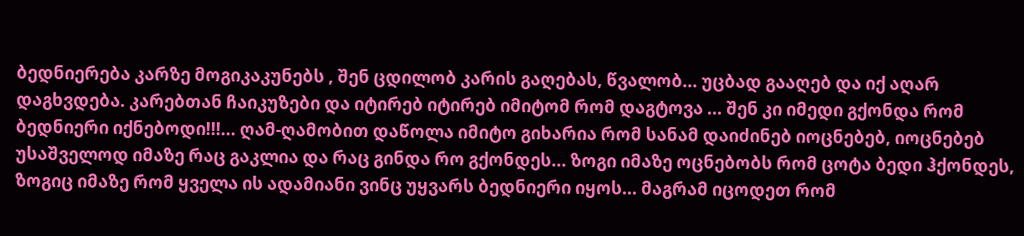ბედნიერება კარზე მოგიკაკუნებს , შენ ცდილობ კარის გაღებას, წვალობ... უცბად გააღებ და იქ აღარ დაგხვდება. კარებთან ჩაიკუზები და იტირებ იტირებ იმიტომ რომ დაგტოვა ... შენ კი იმედი გქონდა რომ ბედნიერი იქნებოდი!!!... ღამ-ღამობით დაწოლა იმიტო გიხარია რომ სანამ დაიძინებ იოცნებებ, იოცნებებ უსაშველოდ იმაზე რაც გაკლია და რაც გინდა რო გქონდეს... ზოგი იმაზე ოცნებობს რომ ცოტა ბედი ჰქონდეს, ზოგიც იმაზე რომ ყველა ის ადამიანი ვინც უყვარს ბედნიერი იყოს... მაგრამ იცოდეთ რომ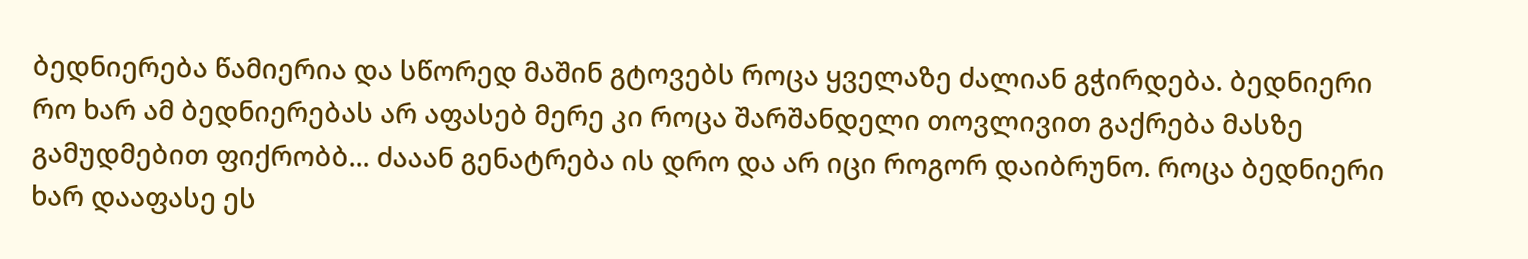ბედნიერება წამიერია და სწორედ მაშინ გტოვებს როცა ყველაზე ძალიან გჭირდება. ბედნიერი რო ხარ ამ ბედნიერებას არ აფასებ მერე კი როცა შარშანდელი თოვლივით გაქრება მასზე გამუდმებით ფიქრობბ... ძააან გენატრება ის დრო და არ იცი როგორ დაიბრუნო. როცა ბედნიერი ხარ დააფასე ეს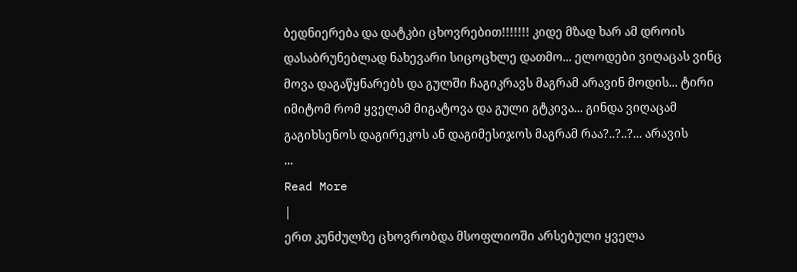ბედნიერება და დატკბი ცხოვრებით!!!!!!! კიდე მზად ხარ ამ დროის დასაბრუნებლად ნახევარი სიცოცხლე დათმო... ელოდები ვიღაცას ვინც მოვა დაგაწყნარებს და გულში ჩაგიკრავს მაგრამ არავინ მოდის... ტირი იმიტომ რომ ყველამ მიგატოვა და გული გტკივა... გინდა ვიღაცამ გაგიხსენოს დაგირეკოს ან დაგიმესიჯოს მაგრამ რაა?..?..?... არავის
...
Read More
|
ერთ კუნძულზე ცხოვრობდა მსოფლიოში არსებული ყველა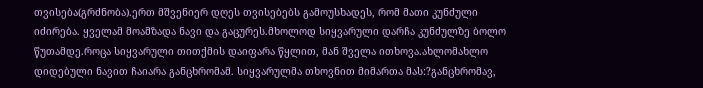თვისება(გრძნობა).ერთ მშვენიერ დღეს თვისებებს გამოუსხადეს, რომ მათი კუნძული იძირება. ყველამ მოამზადა ნავი და გაცურეს.მხოლოდ სიყვარული დარჩა კუნძულზე ბოლო წუთამდე.როცა სიყვარული თითქმის დაიფარა წყლით, მან შველა ითხოვა.ახლომახლო დიდებული ნავით ჩაიარა განცხრომამ. სიყვარულმა თხოვნით მიმართა მას:?განცხრომავ,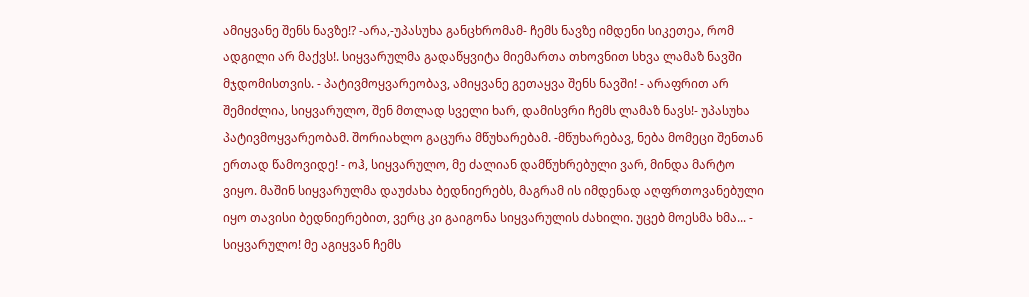ამიყვანე შენს ნავზე!? -არა,-უპასუხა განცხრომამ- ჩემს ნავზე იმდენი სიკეთეა, რომ ადგილი არ მაქვს!. სიყვარულმა გადაწყვიტა მიემართა თხოვნით სხვა ლამაზ ნავში მჯდომისთვის. - პატივმოყვარეობავ, ამიყვანე გეთაყვა შენს ნავში! - არაფრით არ შემიძლია, სიყვარულო, შენ მთლად სველი ხარ, დამისვრი ჩემს ლამაზ ნავს!- უპასუხა პატივმოყვარეობამ. შორიახლო გაცურა მწუხარებამ. -მწუხარებავ, ნება მომეცი შენთან ერთად წამოვიდე! - ოჰ, სიყვარულო, მე ძალიან დამწუხრებული ვარ, მინდა მარტო ვიყო. მაშინ სიყვარულმა დაუძახა ბედნიერებს, მაგრამ ის იმდენად აღფრთოვანებული იყო თავისი ბედნიერებით, ვერც კი გაიგონა სიყვარულის ძახილი. უცებ მოესმა ხმა... - სიყვარულო! მე აგიყვან ჩემს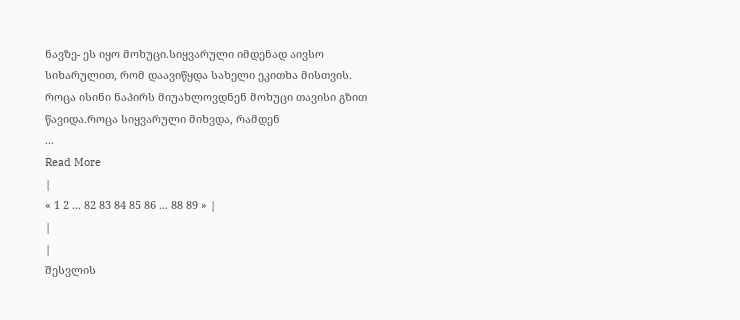ნავზე- ეს იყო მოხუცი.სიყვარული იმდენად აივსო სიხარულით, რომ დაავიწყდა სახელი ეკითხა მისთვის. როცა ისინი ნაპირს მიუახლოვდნენ მოხუცი თავისი გზით წავიდა.როცა სიყვარული მიხვდა, რამდენ
...
Read More
|
« 1 2 ... 82 83 84 85 86 ... 88 89 » |
|
|
შესვლის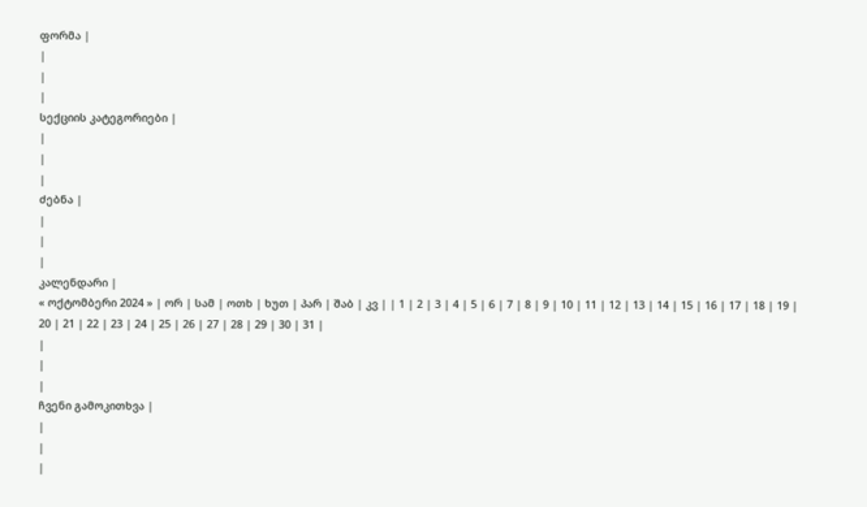ფორმა |
|
|
|
სექციის კატეგორიები |
|
|
|
ძებნა |
|
|
|
კალენდარი |
« ოქტომბერი 2024 » | ორ | სამ | ოთხ | ხუთ | პარ | შაბ | კვ | | 1 | 2 | 3 | 4 | 5 | 6 | 7 | 8 | 9 | 10 | 11 | 12 | 13 | 14 | 15 | 16 | 17 | 18 | 19 | 20 | 21 | 22 | 23 | 24 | 25 | 26 | 27 | 28 | 29 | 30 | 31 |
|
|
|
ჩვენი გამოკითხვა |
|
|
|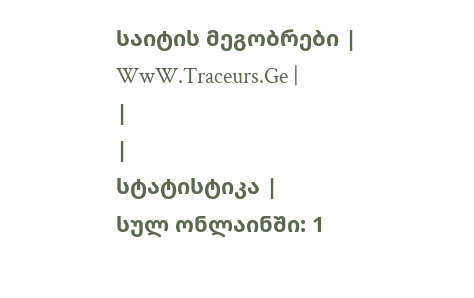საიტის მეგობრები |
WwW.Traceurs.Ge |
|
|
სტატისტიკა |
სულ ონლაინში: 1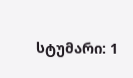სტუმარი: 1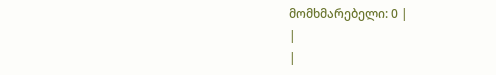მომხმარებელი: 0 |
|
|